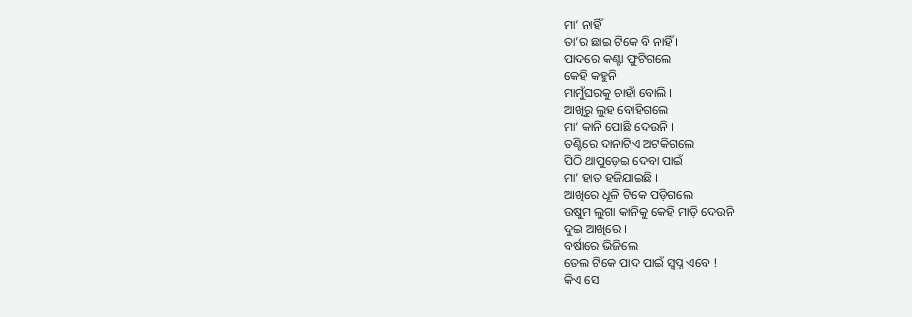ମା’ ନାହିଁ
ତା’ର ଛାଇ ଟିକେ ବି ନାହିଁ ।
ପାଦରେ କଣ୍ଟା ଫୁଟିଗଲେ
କେହି କହୁନି
ମାମୁଁଘରକୁ ଚାହାଁ ବୋଲି ।
ଆଖିରୁ ଲୁହ ବୋହିଗଲେ
ମା’ କାନି ପୋଛି ଦେଉନି ।
ତଣ୍ଟିରେ ଦାନାଟିଏ ଅଟକିଗଲେ
ପିଠି ଥାପୁଡ଼େଇ ଦେବା ପାଇଁ
ମା’ ହାତ ହଜିଯାଇଛି ।
ଆଖିରେ ଧୂଳି ଟିକେ ପଡ଼ିଗଲେ
ଉଷୁମ ଲୁଗା କାନିକୁ କେହି ମାଡ଼ି ଦେଉନି
ଦୁଇ ଆଖିରେ ।
ବର୍ଷାରେ ଭିଜିଲେ
ତେଲ ଟିକେ ପାଦ ପାଇଁ ସ୍ୱପ୍ନ ଏବେ !
କିଏ ସେ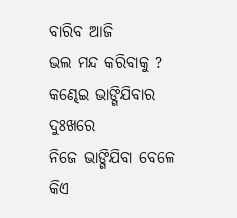ବାରିବ ଆଜି
ଭଲ ମନ୍ଦ କରିବାକୁ ?
କଣ୍ଢେଇ ଭାଙ୍ଗିଯିବାର ଦୁଃଖରେ
ନିଜେ ଭାଙ୍ଗିଯିବା ବେଳେ
କିଏ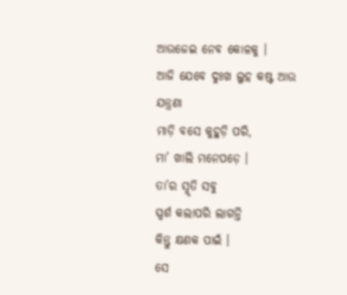ଆଉଜେଇ ନେବ କୋଳକୁ ।
ଆଜି ଯେବେ ଦୁଃଖ ଲୁହ କଷ୍ଟ ଆଉ ଯନ୍ତ୍ରଣା
ମାଡ଼ି ବସେ କୁହୁଡ଼ି ପରି,
ମା’ ଖାଲି ମନେପଡ଼େ ।
ତା’ର ସ୍ମୃତି ସବୁ
ସ୍ପର୍ଶ କଲାପରି ଲାଗନ୍ତି
କିନ୍ତୁ କ୍ଷଣକ ପାଇଁ ।
ସେ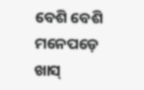ବେଶି ବେଶି ମନେପଡ଼େ
ଖାସ୍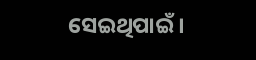ସେଇଥିପାଇଁ ।